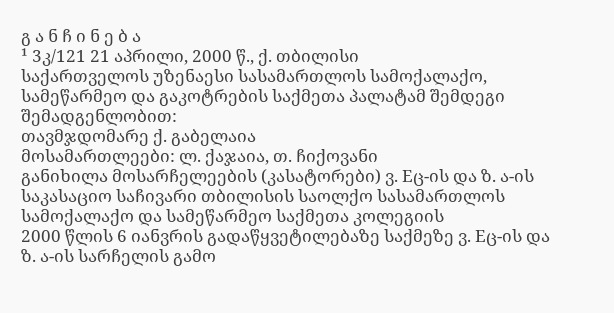გ ა ნ ჩ ი ნ ე ბ ა
¹ 3კ/121 21 აპრილი, 2000 წ., ქ. თბილისი
საქართველოს უზენაესი სასამართლოს სამოქალაქო, სამეწარმეო და გაკოტრების საქმეთა პალატამ შემდეგი შემადგენლობით:
თავმჯდომარე ქ. გაბელაია
მოსამართლეები: ლ. ქაჯაია, თ. ჩიქოვანი
განიხილა მოსარჩელეების (კასატორები) ვ. Eც-ის და ზ. ა-ის საკასაციო საჩივარი თბილისის საოლქო სასამართლოს სამოქალაქო და სამეწარმეო საქმეთა კოლეგიის
2000 წლის 6 იანვრის გადაწყვეტილებაზე საქმეზე ვ. Eც-ის და ზ. ა-ის სარჩელის გამო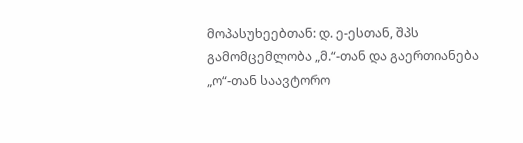მოპასუხეებთან: დ. ე-ესთან, შპს გამომცემლობა „მ.“-თან და გაერთიანება „ო“-თან საავტორო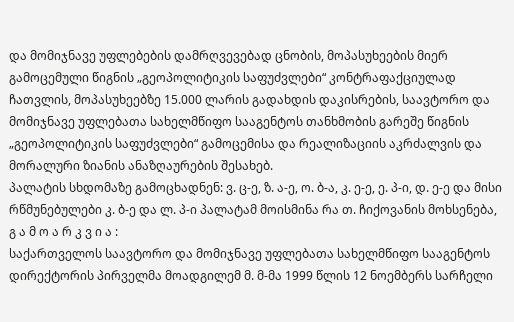და მომიჯნავე უფლებების დამრღვევებად ცნობის, მოპასუხეების მიერ გამოცემული წიგნის „გეოპოლიტიკის საფუძვლები“ კონტრაფაქციულად ჩათვლის, მოპასუხეებზე 15.000 ლარის გადახდის დაკისრების, საავტორო და მომიჯნავე უფლებათა სახელმწიფო სააგენტოს თანხმობის გარეშე წიგნის „გეოპოლიტიკის საფუძვლები“ გამოცემისა და რეალიზაციის აკრძალვის და მორალური ზიანის ანაზღაურების შესახებ.
პალატის სხდომაზე გამოცხადნენ: ვ. ც-ე, ზ. ა-ე, ო. ბ-ა, კ. ე-ე, ე. პ-ი, დ. ე-ე და მისი რწმუნებულები კ. ბ-ე და ლ. პ-ი პალატამ მოისმინა რა თ. ჩიქოვანის მოხსენება,
გ ა მ ო ა რ კ ვ ი ა :
საქართველოს საავტორო და მომიჯნავე უფლებათა სახელმწიფო სააგენტოს დირექტორის პირველმა მოადგილემ მ. მ-მა 1999 წლის 12 ნოემბერს სარჩელი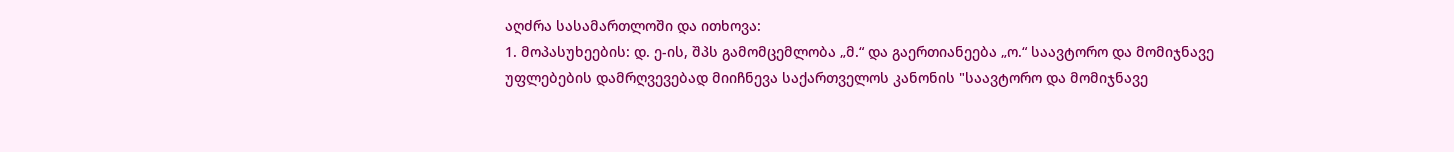აღძრა სასამართლოში და ითხოვა:
1. მოპასუხეების: დ. ე-ის, შპს გამომცემლობა „მ.“ და გაერთიანეება „ო.“ საავტორო და მომიჯნავე უფლებების დამრღვევებად მიიჩნევა საქართველოს კანონის "საავტორო და მომიჯნავე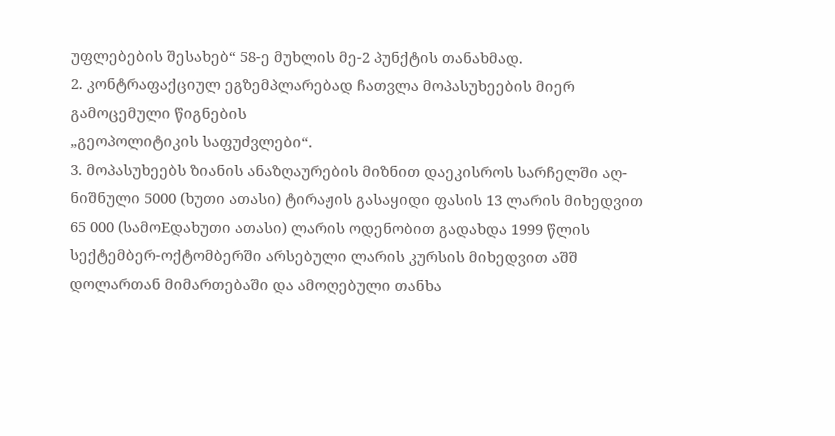უფლებების შესახებ“ 58-ე მუხლის მე-2 პუნქტის თანახმად.
2. კონტრაფაქციულ ეგზემპლარებად ჩათვლა მოპასუხეების მიერ გამოცემული წიგნების
„გეოპოლიტიკის საფუძვლები“.
3. მოპასუხეებს ზიანის ანაზღაურების მიზნით დაეკისროს სარჩელში აღ-ნიშნული 5000 (ხუთი ათასი) ტირაჟის გასაყიდი ფასის 13 ლარის მიხედვით 65 000 (სამოEდახუთი ათასი) ლარის ოდენობით გადახდა 1999 წლის სექტემბერ-ოქტომბერში არსებული ლარის კურსის მიხედვით აშშ დოლართან მიმართებაში და ამოღებული თანხა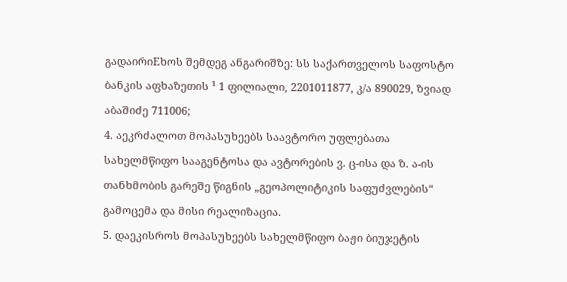გადაირიEხოს შემდეგ ანგარიშზე: სს საქართველოს საფოსტო ბანკის აფხაზეთის ¹ 1 ფილიალი, 2201011877, კ/ა 890029, ზვიად აბაშიძე 711006;
4. აეკრძალოთ მოპასუხეებს საავტორო უფლებათა სახელმწიფო სააგენტოსა და ავტორების ვ. ც-ისა და ზ. ა-ის თანხმობის გარეშე წიგნის „გეოპოლიტიკის საფუძვლების“ გამოცემა და მისი რეალიზაცია.
5. დაეკისროს მოპასუხეებს სახელმწიფო ბაჟი ბიუჯეტის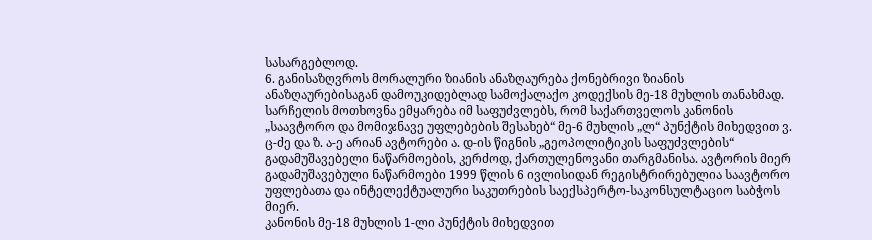სასარგებლოდ.
6. განისაზღვროს მორალური ზიანის ანაზღაურება ქონებრივი ზიანის ანაზღაურებისაგან დამოუკიდებლად სამოქალაქო კოდექსის მე-18 მუხლის თანახმად.
სარჩელის მოთხოვნა ემყარება იმ საფუძვლებს, რომ საქართველოს კანონის „საავტორო და მომიჯნავე უფლებების შესახებ“ მე-6 მუხლის „ლ“ პუნქტის მიხედვით ვ. ც-ძე და ზ. ა-ე არიან ავტორები ა. დ-ის წიგნის „გეოპოლიტიკის საფუძვლების“ გადამუშავებელი ნაწარმოების, კერძოდ, ქართულენოვანი თარგმანისა. ავტორის მიერ გადამუშავებული ნაწარმოები 1999 წლის 6 ივლისიდან რეგისტრირებულია საავტორო უფლებათა და ინტელექტუალური საკუთრების საექსპერტო-საკონსულტაციო საბჭოს მიერ.
კანონის მე-18 მუხლის 1-ლი პუნქტის მიხედვით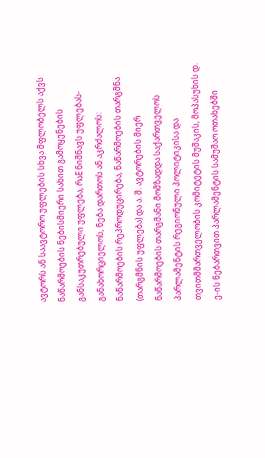ავტორს ან საავტორო უფლების სხვა მფლობელს აქვს ნაწარმოების ნებისმიერი სახით გამოყენების განსაკუთრებული უფლება, რაE ნიშნავს უფლებას-განახორციელოს, ნება დართოს ან აკრძალოს: ნაწარმოების რეპროდუცირება, ნაწარმოების თარგმნა (თარგმნის უფლება) და ა. შ. ავტორების მიერ ნაწარმოების თარგმანი მომზადდა საქართველოს პარლამენტის რეგიონული პოლიტიკისა და თვითმმართველობის კომიტეტის მუშაკის, მოპასუხის დ. ე-ის ნებართვით პარლამენტის სამუშაო ოთახებში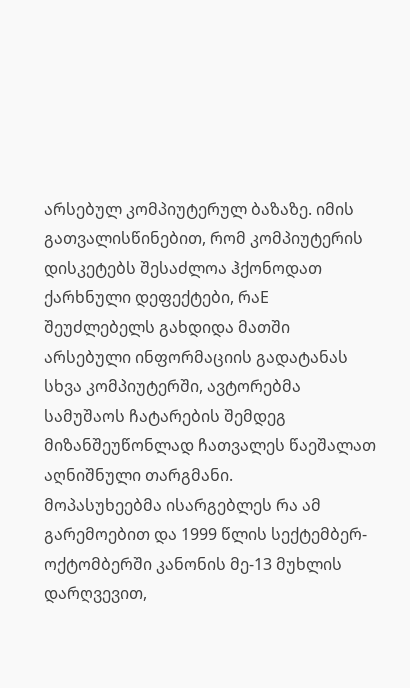არსებულ კომპიუტერულ ბაზაზე. იმის გათვალისწინებით, რომ კომპიუტერის დისკეტებს შესაძლოა ჰქონოდათ ქარხნული დეფექტები, რაE შეუძლებელს გახდიდა მათში არსებული ინფორმაციის გადატანას სხვა კომპიუტერში, ავტორებმა სამუშაოს ჩატარების შემდეგ მიზანშეუწონლად ჩათვალეს წაეშალათ აღნიშნული თარგმანი.
მოპასუხეებმა ისარგებლეს რა ამ გარემოებით და 1999 წლის სექტემბერ-ოქტომბერში კანონის მე-13 მუხლის დარღვევით,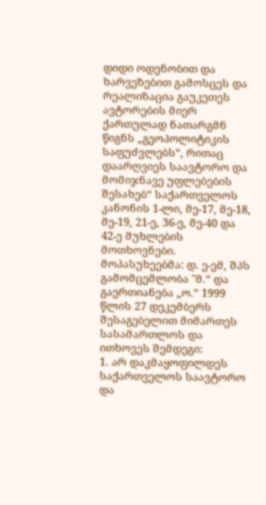დიდი ოდენობით და ხარვეზებით გამოსცეს და რეალიზაცია გაუკეთეს ავტორების მიერ ქართულად ნათარგმნ წიგნს „გეოპოლიტიკის საფუძვლებს“, რითაც დაარღვიეს საავტორო და მომიჯნავე უფლებების შესახებ“ საქართველოს კანონის 1-ლი, მე-17, მე-18, მე-19, 21-ე, 36-ე, მე-40 და 42-ე მუხლების მოთხოვნები.
მოპასუხეებმა: დ. ე-ემ, შპს გამომცემლობა "მ.“ და გაერთიანება „ო.“ 1999 წლის 27 დეკემბერს შესაგებელით მიმართეს სასამართლოს და ითხოვეს შემდეგი:
1. არ დაკმაყოფილდეს საქართველოს საავტორო და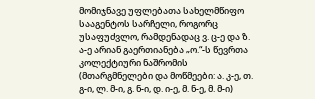მომიჯნავე უფლებათა სახელმწიფო სააგენტოს სარჩელი, როგორც უსაფუძვლო, რამდენადაც ვ. ც-ე და ზ. ა-ე არიან გაერთიანება „ო.“-ს წევრთა კოლექტიური ნაშრომის (მთარგმნელები და მოწმეები: ა. კ-ე, თ. გ-ი, ლ. მ-ი, გ. ნ-ი, დ. ი-ე, მ. ნ-ე, მ. მ-ი)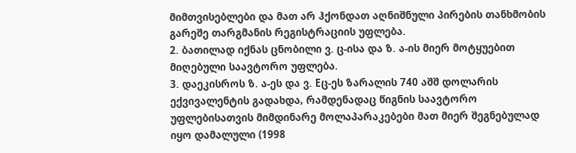მიმთვისებლები და მათ არ ჰქონდათ აღნიშნული პირების თანხმობის გარეშე თარგმანის რეგისტრაციის უფლება.
2. ბათილად იქნას ცნობილი ვ. ც-ისა და ზ. ა-ის მიერ მოტყუებით მიღებული საავტორო უფლება.
3. დაეკისროს ზ. ა-ეს და ვ. Eც-ეს ზარალის 740 აშშ დოლარის ექვივალენტის გადახდა, რამდენადაც წიგნის საავტორო უფლებისათვის მიმდინარე მოლაპარაკებები მათ მიერ შეგნებულად იყო დამალული (1998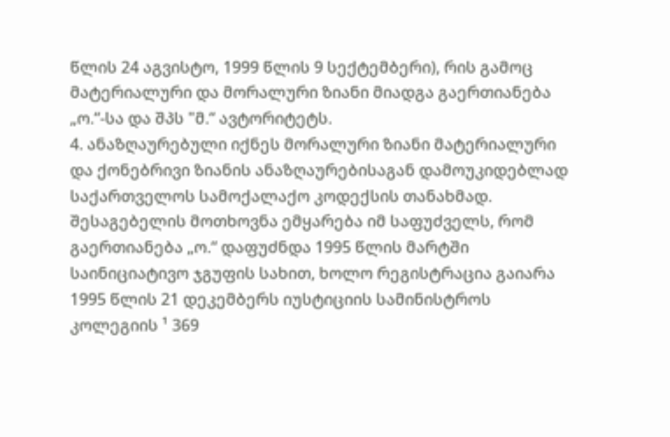წლის 24 აგვისტო, 1999 წლის 9 სექტემბერი), რის გამოც მატერიალური და მორალური ზიანი მიადგა გაერთიანება „ო.“-სა და შპს "მ.“ ავტორიტეტს.
4. ანაზღაურებული იქნეს მორალური ზიანი მატერიალური და ქონებრივი ზიანის ანაზღაურებისაგან დამოუკიდებლად საქართველოს სამოქალაქო კოდექსის თანახმად.
შესაგებელის მოთხოვნა ემყარება იმ საფუძველს, რომ გაერთიანება „ო.“ დაფუძნდა 1995 წლის მარტში საინიციატივო ჯგუფის სახით, ხოლო რეგისტრაცია გაიარა 1995 წლის 21 დეკემბერს იუსტიციის სამინისტროს კოლეგიის ¹ 369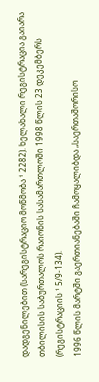დადგენილებით (სარეგისტრაციო მოწმობა ¹ 2282). ხელახალი რეგისტრაცია გაიარა თბილისის საბურთალოს რაიონის სასამართლოში 1998 წლის 23 დეკემბერს (რეგისტრაციის ¹ 5/9-134).
1996 წლის მარტში გაერთიანებაში ჩამოყალიბდა „საერთაშორისო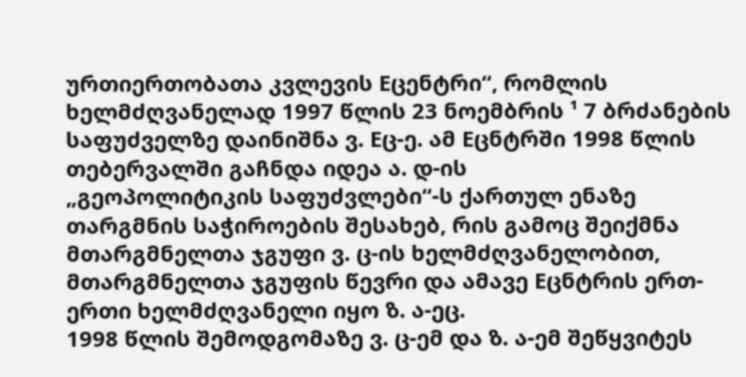ურთიერთობათა კვლევის Eცენტრი“, რომლის ხელმძღვანელად 1997 წლის 23 ნოემბრის ¹ 7 ბრძანების საფუძველზე დაინიშნა ვ. Eც-ე. ამ Eცნტრში 1998 წლის თებერვალში გაჩნდა იდეა ა. დ-ის
„გეოპოლიტიკის საფუძვლები“-ს ქართულ ენაზე თარგმნის საჭიროების შესახებ, რის გამოც შეიქმნა მთარგმნელთა ჯგუფი ვ. ც-ის ხელმძღვანელობით, მთარგმნელთა ჯგუფის წევრი და ამავე Eცნტრის ერთ-ერთი ხელმძღვანელი იყო ზ. ა-ეც.
1998 წლის შემოდგომაზე ვ. ც-ემ და ზ. ა-ემ შეწყვიტეს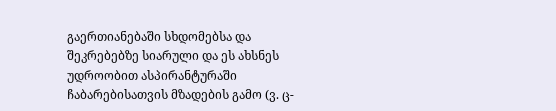გაერთიანებაში სხდომებსა და შეკრებებზე სიარული და ეს ახსნეს უდროობით ასპირანტურაში ჩაბარებისათვის მზადების გამო (ვ. ც-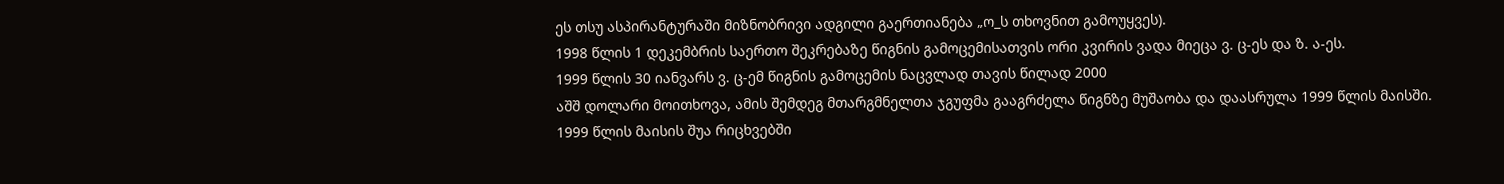ეს თსუ ასპირანტურაში მიზნობრივი ადგილი გაერთიანება „ო_ს თხოვნით გამოუყვეს).
1998 წლის 1 დეკემბრის საერთო შეკრებაზე წიგნის გამოცემისათვის ორი კვირის ვადა მიეცა ვ. ც-ეს და ზ. ა-ეს.
1999 წლის 30 იანვარს ვ. ც-ემ წიგნის გამოცემის ნაცვლად თავის წილად 2000
აშშ დოლარი მოითხოვა, ამის შემდეგ მთარგმნელთა ჯგუფმა გააგრძელა წიგნზე მუშაობა და დაასრულა 1999 წლის მაისში.
1999 წლის მაისის შუა რიცხვებში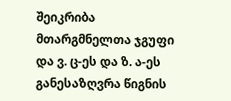შეიკრიბა მთარგმნელთა ჯგუფი და ვ. ც-ეს და ზ. ა-ეს განესაზღვრა წიგნის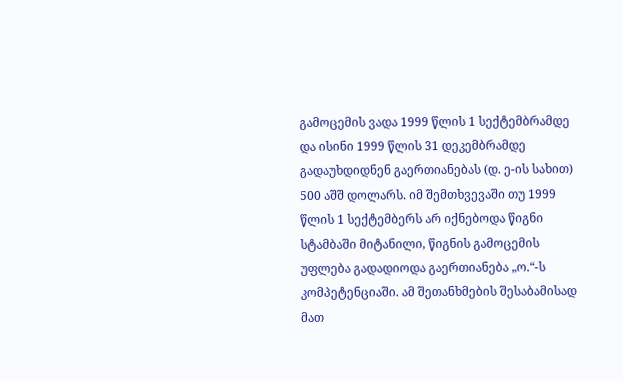გამოცემის ვადა 1999 წლის 1 სექტემბრამდე და ისინი 1999 წლის 31 დეკემბრამდე გადაუხდიდნენ გაერთიანებას (დ. ე-ის სახით) 500 აშშ დოლარს. იმ შემთხვევაში თუ 1999 წლის 1 სექტემბერს არ იქნებოდა წიგნი სტამბაში მიტანილი, წიგნის გამოცემის უფლება გადადიოდა გაერთიანება „ო.“-ს კომპეტენციაში. ამ შეთანხმების შესაბამისად მათ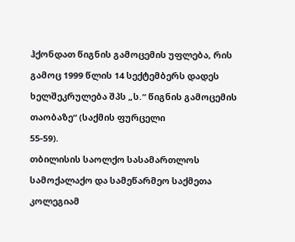ჰქონდათ წიგნის გამოცემის უფლება, რის გამოც 1999 წლის 14 სექტემბერს დადეს ხელშეკრულება შპს „ს.“ წიგნის გამოცემის თაობაზე“ (საქმის ფურცელი
55-59).
თბილისის საოლქო სასამართლოს სამოქალაქო და სამეწარმეო საქმეთა კოლეგიამ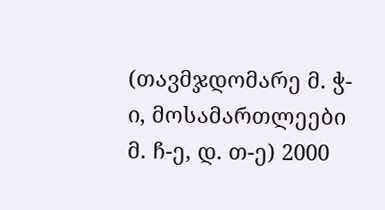(თავმჯდომარე მ. ჭ-ი, მოსამართლეები მ. ჩ-ე, დ. თ-ე) 2000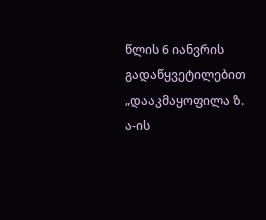წლის 6 იანვრის გადაწყვეტილებით „დააკმაყოფილა ზ. ა-ის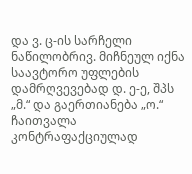და ვ. ც-ის სარჩელი ნაწილობრივ. მიჩნეულ იქნა საავტორო უფლების დამრღვევებად დ. ე-ე, შპს „მ.“ და გაერთიანება „ო.“ ჩაითვალა კონტრაფაქციულად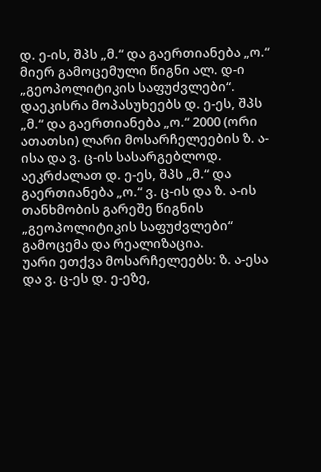დ. ე-ის, შპს „მ.“ და გაერთიანება „ო.“ მიერ გამოცემული წიგნი ალ. დ-ი „გეოპოლიტიკის საფუძვლები“.
დაეკისრა მოპასუხეებს დ. ე-ეს, შპს „მ.“ და გაერთიანება „ო.“ 2000 (ორი ათათსი) ლარი მოსარჩელეების ზ. ა-ისა და ვ. ც-ის სასარგებლოდ.
აეკრძალათ დ. ე-ეს, შპს „მ.“ და გაერთიანება „ო.“ ვ. ც-ის და ზ. ა-ის თანხმობის გარეშე წიგნის „გეოპოლიტიკის საფუძვლები“ გამოცემა და რეალიზაცია.
უარი ეთქვა მოსარჩელეებს: ზ. ა-ესა და ვ. ც-ეს დ. ე-ეზე,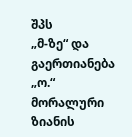შპს
„მ-ზე“ და გაერთიანება „ო.“ მორალური ზიანის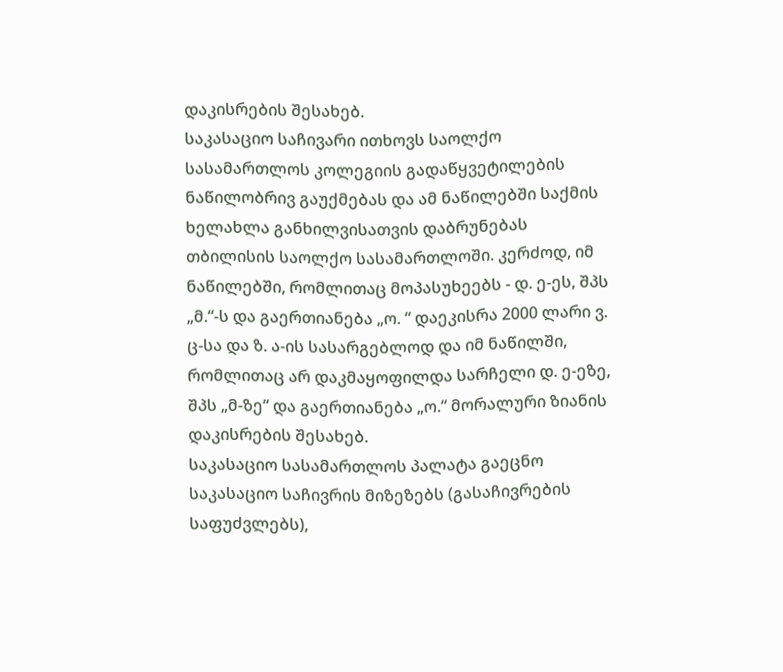დაკისრების შესახებ.
საკასაციო საჩივარი ითხოვს საოლქო სასამართლოს კოლეგიის გადაწყვეტილების ნაწილობრივ გაუქმებას და ამ ნაწილებში საქმის ხელახლა განხილვისათვის დაბრუნებას თბილისის საოლქო სასამართლოში. კერძოდ, იმ ნაწილებში, რომლითაც მოპასუხეებს - დ. ე-ეს, შპს „მ.“-ს და გაერთიანება „ო. “ დაეკისრა 2000 ლარი ვ. ც-სა და ზ. ა-ის სასარგებლოდ და იმ ნაწილში, რომლითაც არ დაკმაყოფილდა სარჩელი დ. ე-ეზე, შპს „მ-ზე“ და გაერთიანება „ო.“ მორალური ზიანის დაკისრების შესახებ.
საკასაციო სასამართლოს პალატა გაეცნო საკასაციო საჩივრის მიზეზებს (გასაჩივრების საფუძვლებს),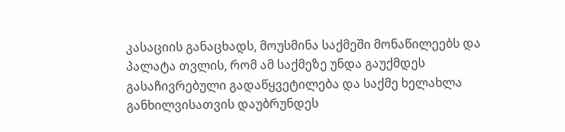კასაციის განაცხადს, მოუსმინა საქმეში მონაწილეებს და პალატა თვლის, რომ ამ საქმეზე უნდა გაუქმდეს გასაჩივრებული გადაწყვეტილება და საქმე ხელახლა განხილვისათვის დაუბრუნდეს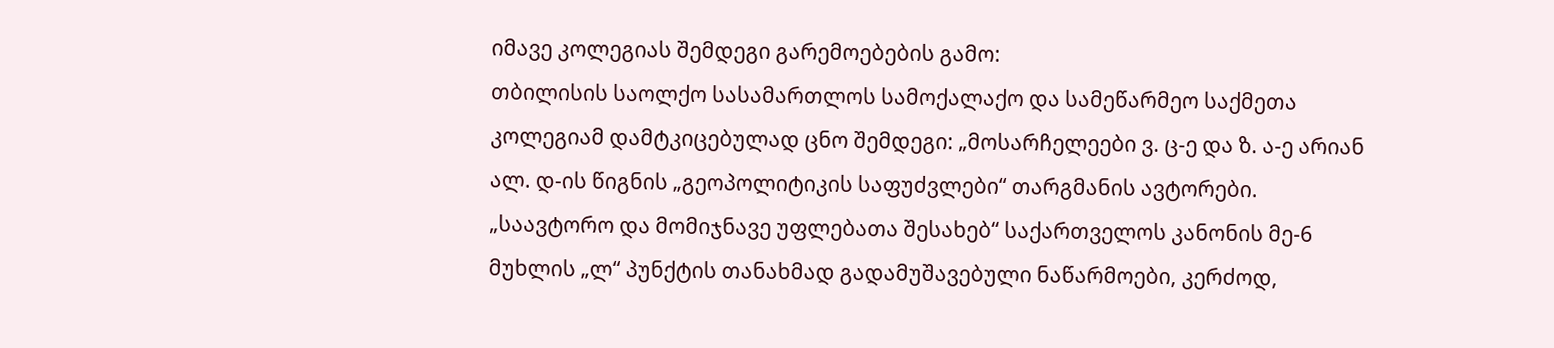იმავე კოლეგიას შემდეგი გარემოებების გამო:
თბილისის საოლქო სასამართლოს სამოქალაქო და სამეწარმეო საქმეთა კოლეგიამ დამტკიცებულად ცნო შემდეგი: „მოსარჩელეები ვ. ც-ე და ზ. ა-ე არიან ალ. დ-ის წიგნის „გეოპოლიტიკის საფუძვლები“ თარგმანის ავტორები. „საავტორო და მომიჯნავე უფლებათა შესახებ“ საქართველოს კანონის მე-6 მუხლის „ლ“ პუნქტის თანახმად გადამუშავებული ნაწარმოები, კერძოდ,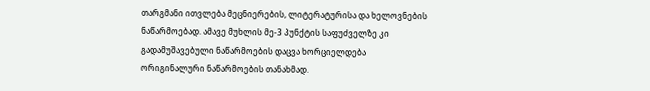თარგმანი ითვლება მეცნიერების, ლიტერატურისა და ხელოვნების ნაწარმოებად. ამავე მუხლის მე-3 პუნქტის საფუძველზე კი გადამუშავებული ნაწარმოების დაცვა ხორციელდება ორიგინალური ნაწარმოების თანახმად.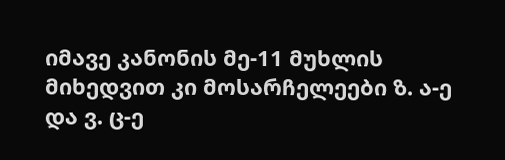იმავე კანონის მე-11 მუხლის მიხედვით კი მოსარჩელეები ზ. ა-ე და ვ. ც-ე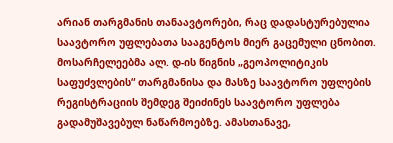არიან თარგმანის თანაავტორები, რაც დადასტურებულია საავტორო უფლებათა სააგენტოს მიერ გაცემული ცნობით.
მოსარჩელეებმა ალ. დ-ის წიგნის „გეოპოლიტიკის საფუძვლების“ თარგმანისა და მასზე საავტორო უფლების რეგისტრაციის შემდეგ შეიძინეს საავტორო უფლება გადამუშავებულ ნაწარმოებზე. ამასთანავე,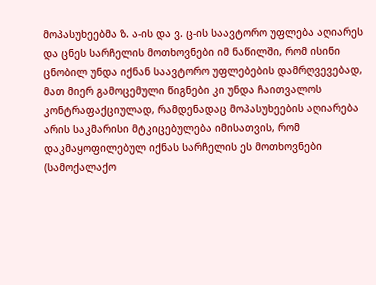მოპასუხეებმა ზ. ა-ის და ვ. ც-ის საავტორო უფლება აღიარეს და ცნეს სარჩელის მოთხოვნები იმ ნაწილში, რომ ისინი ცნობილ უნდა იქნან საავტორო უფლებების დამრღვევებად, მათ მიერ გამოცემული წიგნები კი უნდა ჩაითვალოს კონტრაფაქციულად, რამდენადაც მოპასუხეების აღიარება არის საკმარისი მტკიცებულება იმისათვის, რომ დაკმაყოფილებულ იქნას სარჩელის ეს მოთხოვნები (სამოქალაქო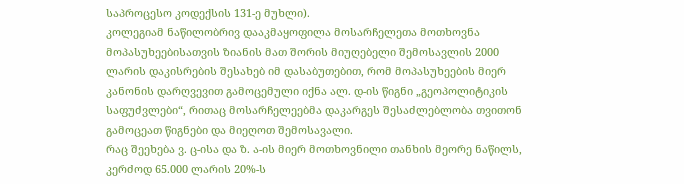საპროცესო კოდექსის 131-ე მუხლი).
კოლეგიამ ნაწილობრივ დააკმაყოფილა მოსარჩელეთა მოთხოვნა მოპასუხეებისათვის ზიანის მათ შორის მიუღებელი შემოსავლის 2000 ლარის დაკისრების შესახებ იმ დასაბუთებით, რომ მოპასუხეების მიერ კანონის დარღვევით გამოცემული იქნა ალ. დ-ის წიგნი „გეოპოლიტიკის საფუძვლები“, რითაც მოსარჩელეებმა დაკარგეს შესაძლებლობა თვითონ გამოცეათ წიგნები და მიეღოთ შემოსავალი.
რაც შეეხება ვ. ც-ისა და ზ. ა-ის მიერ მოთხოვნილი თანხის მეორე ნაწილს, კერძოდ 65.000 ლარის 20%-ს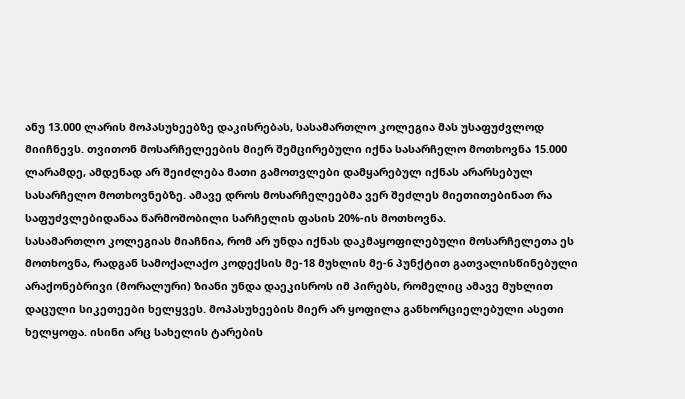ანუ 13.000 ლარის მოპასუხეებზე დაკისრებას, სასამართლო კოლეგია მას უსაფუძვლოდ მიიჩნევს. თვითონ მოსარჩელეების მიერ შემცირებული იქნა სასარჩელო მოთხოვნა 15.000 ლარამდე, ამდენად არ შეიძლება მათი გამოთვლები დამყარებულ იქნას არარსებულ სასარჩელო მოთხოვნებზე. ამავე დროს მოსარჩელეებმა ვერ შეძლეს მიეთითებინათ რა საფუძვლებიდანაა წარმოშობილი სარჩელის ფასის 20%-ის მოთხოვნა.
სასამართლო კოლეგიას მიაჩნია, რომ არ უნდა იქნას დაკმაყოფილებული მოსარჩელეთა ეს მოთხოვნა, რადგან სამოქალაქო კოდექსის მე-18 მუხლის მე-6 პუნქტით გათვალისწინებული არაქონებრივი (მორალური) ზიანი უნდა დაეკისროს იმ პირებს, რომელიც ამავე მუხლით დაცული სიკეთეები ხელყვეს. მოპასუხეების მიერ არ ყოფილა განხორციელებული ასეთი ხელყოფა. ისინი არც სახელის ტარების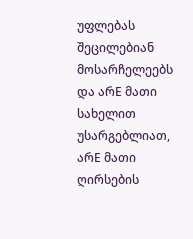უფლებას შეცილებიან მოსარჩელეებს და არE მათი სახელით უსარგებლიათ, არE მათი ღირსების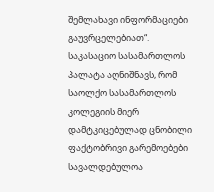შემლახავი ინფორმაციები გაუვრცელებიათ“.
საკასაციო სასამართლოს პალატა აღნიშნავს, რომ საოლქო სასამართლოს კოლეგიის მიერ დამტკიცებულად ცნობილი ფაქტობრივი გარემოებები სავალდებულოა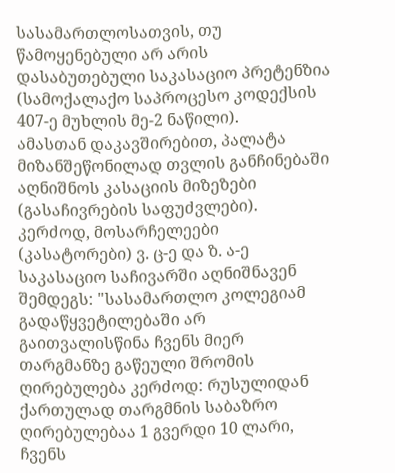სასამართლოსათვის, თუ წამოყენებული არ არის დასაბუთებული საკასაციო პრეტენზია (სამოქალაქო საპროცესო კოდექსის 407-ე მუხლის მე-2 ნაწილი).
ამასთან დაკავშირებით, პალატა მიზანშეწონილად თვლის განჩინებაში აღნიშნოს კასაციის მიზეზები (გასაჩივრების საფუძვლები). კერძოდ, მოსარჩელეები (კასატორები) ვ. ც-ე და ზ. ა-ე საკასაციო საჩივარში აღნიშნავენ შემდეგს: "სასამართლო კოლეგიამ გადაწყვეტილებაში არ გაითვალისწინა ჩვენს მიერ თარგმანზე გაწეული შრომის ღირებულება კერძოდ: რუსულიდან ქართულად თარგმნის საბაზრო ღირებულებაა 1 გვერდი 10 ლარი, ჩვენს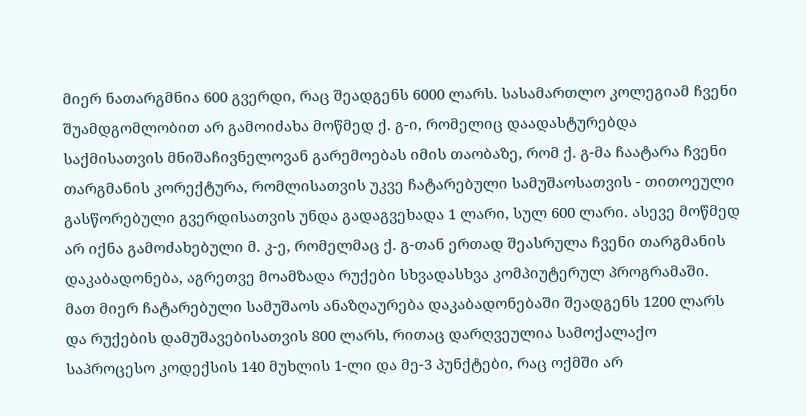მიერ ნათარგმნია 600 გვერდი, რაც შეადგენს 6000 ლარს. სასამართლო კოლეგიამ ჩვენი შუამდგომლობით არ გამოიძახა მოწმედ ქ. გ-ი, რომელიც დაადასტურებდა საქმისათვის მნიშაჩივნელოვან გარემოებას იმის თაობაზე, რომ ქ. გ-მა ჩაატარა ჩვენი თარგმანის კორექტურა, რომლისათვის უკვე ჩატარებული სამუშაოსათვის - თითოეული გასწორებული გვერდისათვის უნდა გადაგვეხადა 1 ლარი, სულ 600 ლარი. ასევე მოწმედ არ იქნა გამოძახებული მ. კ-ე, რომელმაც ქ. გ-თან ერთად შეასრულა ჩვენი თარგმანის დაკაბადონება, აგრეთვე მოამზადა რუქები სხვადასხვა კომპიუტერულ პროგრამაში. მათ მიერ ჩატარებული სამუშაოს ანაზღაურება დაკაბადონებაში შეადგენს 1200 ლარს და რუქების დამუშავებისათვის 800 ლარს, რითაც დარღვეულია სამოქალაქო საპროცესო კოდექსის 140 მუხლის 1-ლი და მე-3 პუნქტები, რაც ოქმში არ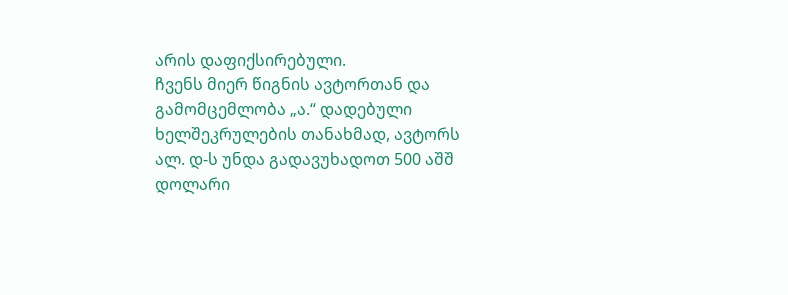არის დაფიქსირებული.
ჩვენს მიერ წიგნის ავტორთან და გამომცემლობა „ა.“ დადებული ხელშეკრულების თანახმად, ავტორს ალ. დ-ს უნდა გადავუხადოთ 500 აშშ დოლარი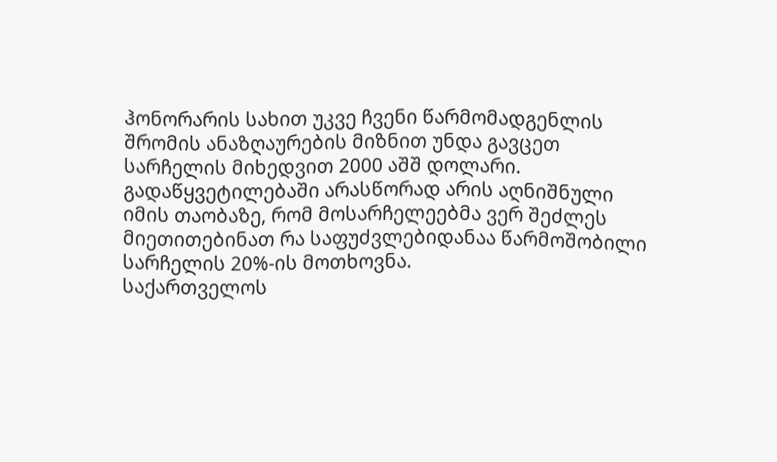ჰონორარის სახით უკვე ჩვენი წარმომადგენლის შრომის ანაზღაურების მიზნით უნდა გავცეთ სარჩელის მიხედვით 2000 აშშ დოლარი.
გადაწყვეტილებაში არასწორად არის აღნიშნული იმის თაობაზე, რომ მოსარჩელეებმა ვერ შეძლეს მიეთითებინათ რა საფუძვლებიდანაა წარმოშობილი სარჩელის 20%-ის მოთხოვნა.
საქართველოს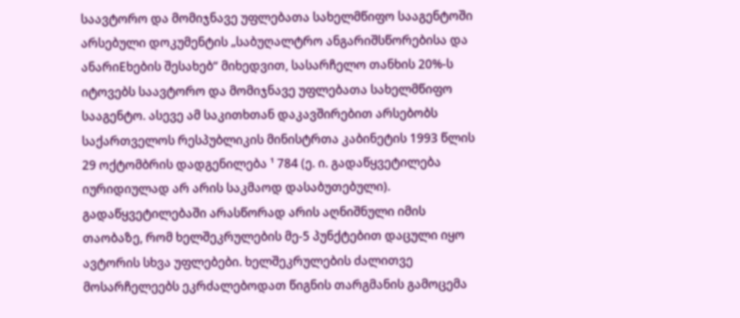საავტორო და მომიჯნავე უფლებათა სახელმწიფო სააგენტოში არსებული დოკუმენტის „საბუღალტრო ანგარიშსწორებისა და ანარიEხების შესახებ“ მიხედვით, სასარჩელო თანხის 20%-ს იტოვებს საავტორო და მომიჯნავე უფლებათა სახელმწიფო სააგენტო. ასევე ამ საკითხთან დაკავშირებით არსებობს საქართველოს რესპუბლიკის მინისტრთა კაბინეტის 1993 წლის 29 ოქტომბრის დადგენილება ¹ 784 (ე. ი. გადაწყვეტილება იურიდიულად არ არის საკმაოდ დასაბუთებული).
გადაწყვეტილებაში არასწორად არის აღნიშნული იმის თაობაზე, რომ ხელშეკრულების მე-5 პუნქტებით დაცული იყო ავტორის სხვა უფლებები. ხელშეკრულების ძალითვე მოსარჩელეებს ეკრძალებოდათ წიგნის თარგმანის გამოცემა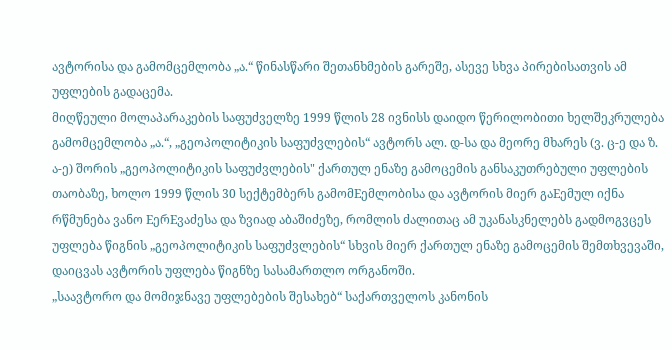ავტორისა და გამომცემლობა „ა.“ წინასწარი შეთანხმების გარეშე, ასევე სხვა პირებისათვის ამ უფლების გადაცემა.
მიღწეული მოლაპარაკების საფუძველზე 1999 წლის 28 ივნისს დაიდო წერილობითი ხელშეკრულება გამომცემლობა „ა.“, „გეოპოლიტიკის საფუძვლების“ ავტორს ალ. დ-სა და მეორე მხარეს (ვ. ც-ე და ზ. ა-ე) შორის „გეოპოლიტიკის საფუძვლების" ქართულ ენაზე გამოცემის განსაკუთრებული უფლების თაობაზე, ხოლო 1999 წლის 30 სექტემბერს გამომEემლობისა და ავტორის მიერ გაEემულ იქნა რწმუნება ვანო EერEვაძესა და ზვიად აბაშიძეზე, რომლის ძალითაც ამ უკანასკნელებს გადმოგვცეს უფლება წიგნის „გეოპოლიტიკის საფუძვლების“ სხვის მიერ ქართულ ენაზე გამოცემის შემთხვევაში, დაიცვას ავტორის უფლება წიგნზე სასამართლო ორგანოში.
„საავტორო და მომიჯნავე უფლებების შესახებ“ საქართველოს კანონის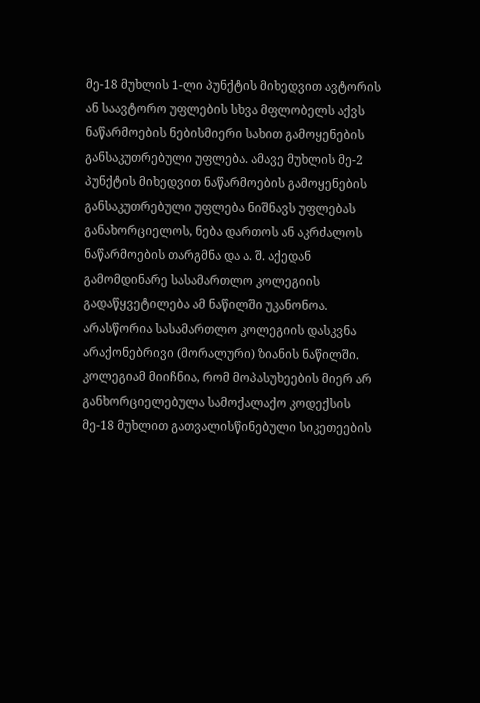მე-18 მუხლის 1-ლი პუნქტის მიხედვით ავტორის ან საავტორო უფლების სხვა მფლობელს აქვს ნაწარმოების ნებისმიერი სახით გამოყენების განსაკუთრებული უფლება. ამავე მუხლის მე-2 პუნქტის მიხედვით ნაწარმოების გამოყენების განსაკუთრებული უფლება ნიშნავს უფლებას განახორციელოს, ნება დართოს ან აკრძალოს ნაწარმოების თარგმნა და ა. შ. აქედან გამომდინარე სასამართლო კოლეგიის გადაწყვეტილება ამ ნაწილში უკანონოა. არასწორია სასამართლო კოლეგიის დასკვნა არაქონებრივი (მორალური) ზიანის ნაწილში. კოლეგიამ მიიჩნია, რომ მოპასუხეების მიერ არ განხორციელებულა სამოქალაქო კოდექსის მე-18 მუხლით გათვალისწინებული სიკეთეების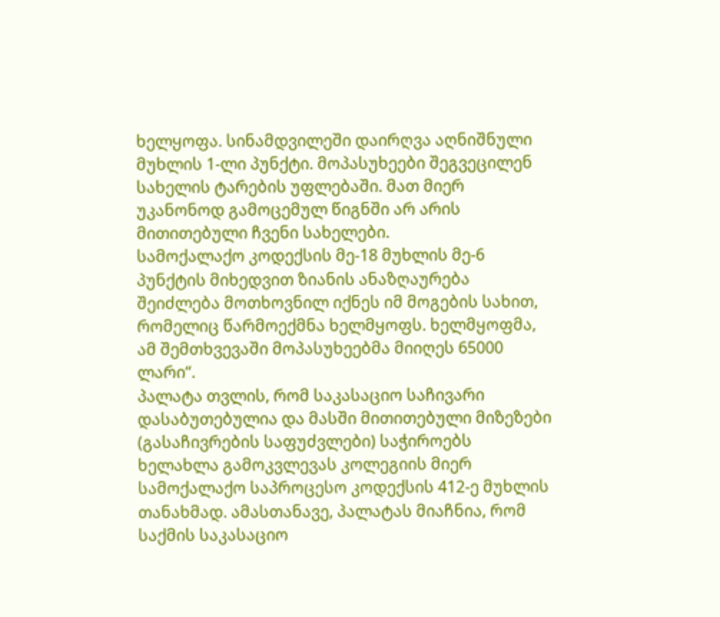ხელყოფა. სინამდვილეში დაირღვა აღნიშნული მუხლის 1-ლი პუნქტი. მოპასუხეები შეგვეცილენ სახელის ტარების უფლებაში. მათ მიერ უკანონოდ გამოცემულ წიგნში არ არის მითითებული ჩვენი სახელები.
სამოქალაქო კოდექსის მე-18 მუხლის მე-6 პუნქტის მიხედვით ზიანის ანაზღაურება შეიძლება მოთხოვნილ იქნეს იმ მოგების სახით, რომელიც წარმოექმნა ხელმყოფს. ხელმყოფმა, ამ შემთხვევაში მოპასუხეებმა მიიღეს 65000 ლარი“.
პალატა თვლის, რომ საკასაციო საჩივარი დასაბუთებულია და მასში მითითებული მიზეზები (გასაჩივრების საფუძვლები) საჭიროებს ხელახლა გამოკვლევას კოლეგიის მიერ სამოქალაქო საპროცესო კოდექსის 412-ე მუხლის თანახმად. ამასთანავე, პალატას მიაჩნია, რომ საქმის საკასაციო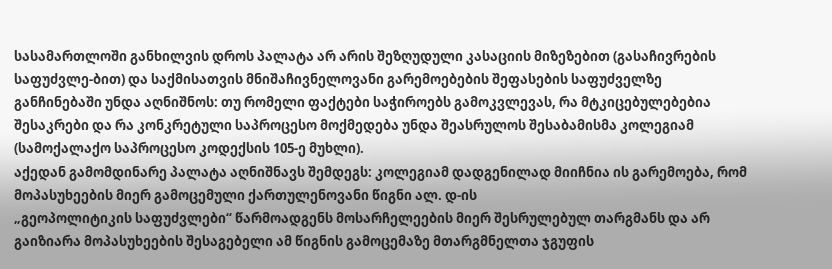სასამართლოში განხილვის დროს პალატა არ არის შეზღუდული კასაციის მიზეზებით (გასაჩივრების საფუძვლე-ბით) და საქმისათვის მნიშაჩივნელოვანი გარემოებების შეფასების საფუძველზე განჩინებაში უნდა აღნიშნოს: თუ რომელი ფაქტები საჭიროებს გამოკვლევას, რა მტკიცებულებებია შესაკრები და რა კონკრეტული საპროცესო მოქმედება უნდა შეასრულოს შესაბამისმა კოლეგიამ (სამოქალაქო საპროცესო კოდექსის 105-ე მუხლი).
აქედან გამომდინარე პალატა აღნიშნავს შემდეგს: კოლეგიამ დადგენილად მიიჩნია ის გარემოება, რომ მოპასუხეების მიერ გამოცემული ქართულენოვანი წიგნი ალ. დ-ის
„გეოპოლიტიკის საფუძვლები“ წარმოადგენს მოსარჩელეების მიერ შესრულებულ თარგმანს და არ გაიზიარა მოპასუხეების შესაგებელი ამ წიგნის გამოცემაზე მთარგმნელთა ჯგუფის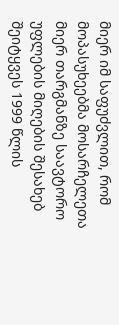მიერ იმ საფუძვლით, რომ მოპასუხეებმა მოსარჩელეთა მიერ თარგმანზე საავტორო უფლების მიღების შესახებ შეიტყვეს 1999 წლის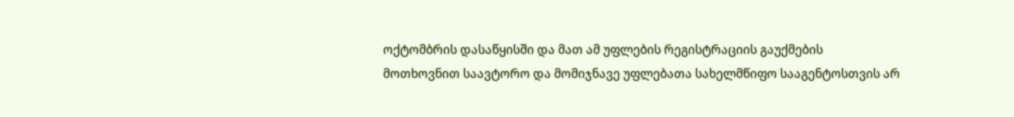ოქტომბრის დასაწყისში და მათ ამ უფლების რეგისტრაციის გაუქმების მოთხოვნით საავტორო და მომიჯნავე უფლებათა სახელმწიფო სააგენტოსთვის არ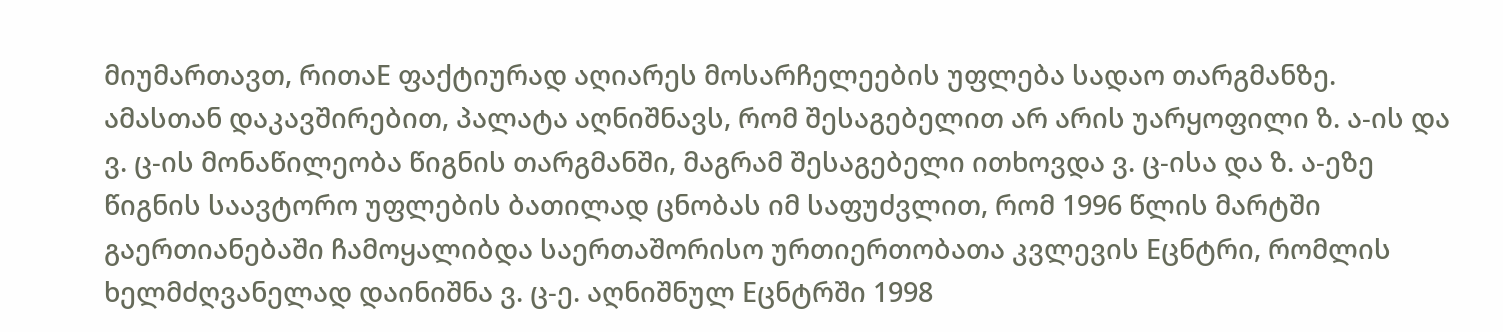მიუმართავთ, რითაE ფაქტიურად აღიარეს მოსარჩელეების უფლება სადაო თარგმანზე.
ამასთან დაკავშირებით, პალატა აღნიშნავს, რომ შესაგებელით არ არის უარყოფილი ზ. ა-ის და ვ. ც-ის მონაწილეობა წიგნის თარგმანში, მაგრამ შესაგებელი ითხოვდა ვ. ც-ისა და ზ. ა-ეზე წიგნის საავტორო უფლების ბათილად ცნობას იმ საფუძვლით, რომ 1996 წლის მარტში გაერთიანებაში ჩამოყალიბდა საერთაშორისო ურთიერთობათა კვლევის Eცნტრი, რომლის ხელმძღვანელად დაინიშნა ვ. ც-ე. აღნიშნულ Eცნტრში 1998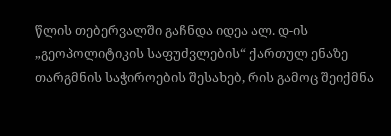წლის თებერვალში გაჩნდა იდეა ალ. დ-ის „გეოპოლიტიკის საფუძვლების“ ქართულ ენაზე თარგმნის საჭიროების შესახებ, რის გამოც შეიქმნა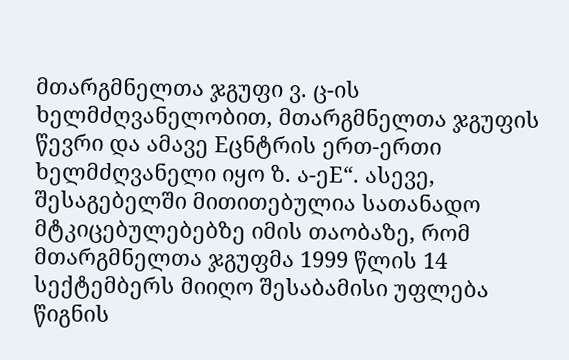მთარგმნელთა ჯგუფი ვ. ც-ის ხელმძღვანელობით, მთარგმნელთა ჯგუფის წევრი და ამავე Eცნტრის ერთ-ერთი ხელმძღვანელი იყო ზ. ა-ეE“. ასევე, შესაგებელში მითითებულია სათანადო მტკიცებულებებზე იმის თაობაზე, რომ მთარგმნელთა ჯგუფმა 1999 წლის 14 სექტემბერს მიიღო შესაბამისი უფლება წიგნის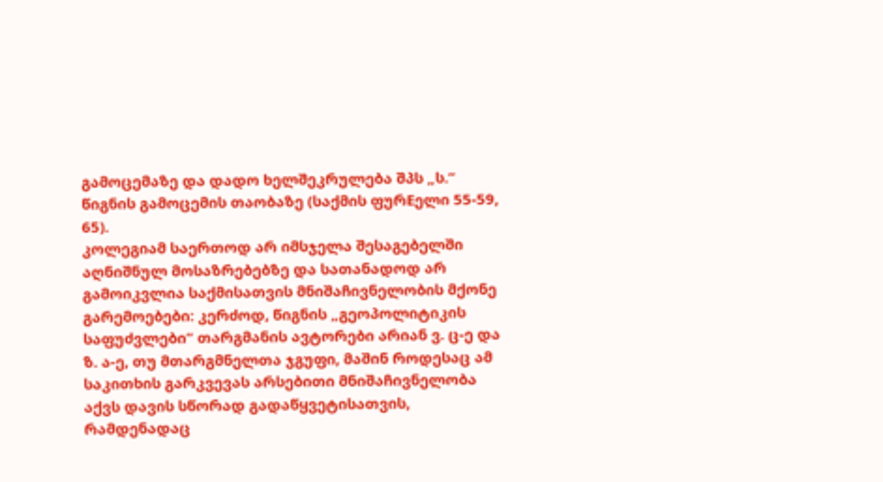გამოცემაზე და დადო ხელშეკრულება შპს „ს.“ წიგნის გამოცემის თაობაზე (საქმის ფურEელი 55-59, 65).
კოლეგიამ საერთოდ არ იმსჯელა შესაგებელში აღნიშნულ მოსაზრებებზე და სათანადოდ არ გამოიკვლია საქმისათვის მნიშაჩივნელობის მქონე გარემოებები: კერძოდ, წიგნის „გეოპოლიტიკის საფუძვლები“ თარგმანის ავტორები არიან ვ. ც-ე და ზ. ა-ე, თუ მთარგმნელთა ჯგუფი, მაშინ როდესაც ამ საკითხის გარკვევას არსებითი მნიშაჩივნელობა აქვს დავის სწორად გადაწყვეტისათვის, რამდენადაც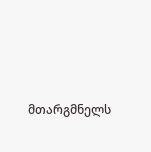მთარგმნელს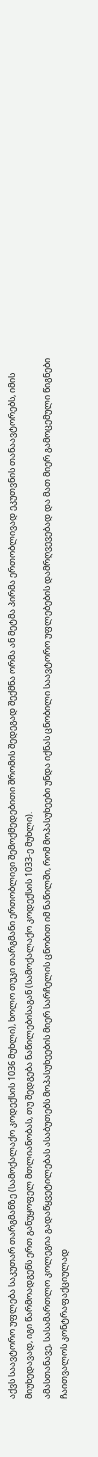აქვს საავტორო უფლება საკუთარ თარგმანზე (სამოქალაქო კოდექსის 1036 მუხლი), ხოლო თუკი თარგმანი ერთობლივი შემოქმედებითი შრომის შედეგად შექმნა ორმა ან მეტმა პირმა ერთობლივად ეკუთვნის თანაავტორებს, იმის მიუხედავად, იგი წარმოადგენს ერთ განუყოფელ მთლიანობას, თუ შედგება ნაწილებისაგან (სამოქალაქო კოდექსის 1033-ე მუხლი).
ამასთანავე, სასამართლო კოლეგია გადაწყვეტილებას ასაბუთებს მოპასუხეების მიერ სარჩელის ცნობით იმ ნაწილში, რომ მოპასუხეები უნდა იქნას ცნობილი საავტორო უფლებების დამრღვევებად და მათ მიერ გამოცემული წიგნები ჩაითვალოს კონტრაფაქციულად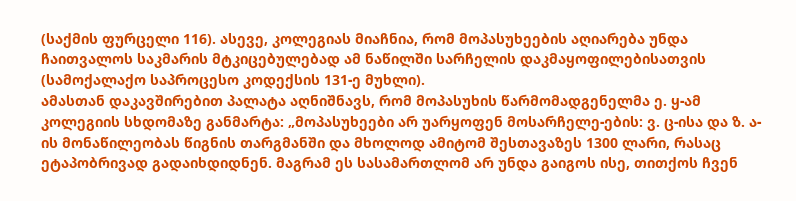(საქმის ფურცელი 116). ასევე, კოლეგიას მიაჩნია, რომ მოპასუხეების აღიარება უნდა ჩაითვალოს საკმარის მტკიცებულებად ამ ნაწილში სარჩელის დაკმაყოფილებისათვის (სამოქალაქო საპროცესო კოდექსის 131-ე მუხლი).
ამასთან დაკავშირებით პალატა აღნიშნავს, რომ მოპასუხის წარმომადგენელმა ე. ყ-ამ კოლეგიის სხდომაზე განმარტა: „მოპასუხეები არ უარყოფენ მოსარჩელე-ების: ვ. ც-ისა და ზ. ა-ის მონაწილეობას წიგნის თარგმანში და მხოლოდ ამიტომ შესთავაზეს 1300 ლარი, რასაც ეტაპობრივად გადაიხდიდნენ. მაგრამ ეს სასამართლომ არ უნდა გაიგოს ისე, თითქოს ჩვენ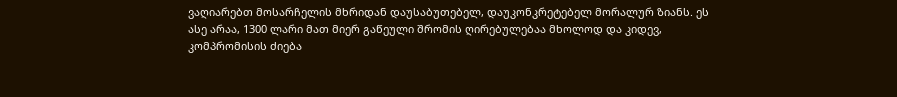ვაღიარებთ მოსარჩელის მხრიდან დაუსაბუთებელ, დაუკონკრეტებელ მორალურ ზიანს. ეს ასე არაა, 1300 ლარი მათ მიერ გაწეული შრომის ღირებულებაა მხოლოდ და კიდევ, კომპრომისის ძიება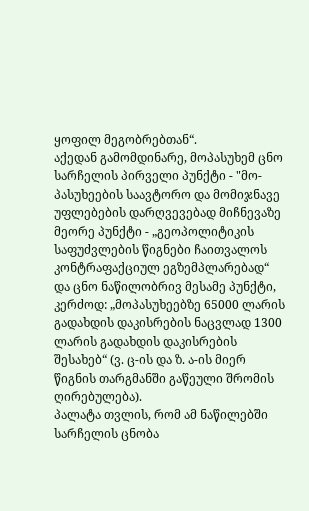ყოფილ მეგობრებთან“.
აქედან გამომდინარე, მოპასუხემ ცნო სარჩელის პირველი პუნქტი - "მო-პასუხეების საავტორო და მომიჯნავე უფლებების დარღვევებად მიჩნევაზე მეორე პუნქტი - „გეოპოლიტიკის საფუძვლების წიგნები ჩაითვალოს კონტრაფაქციულ ეგზემპლარებად“ და ცნო ნაწილობრივ მესამე პუნქტი, კერძოდ: „მოპასუხეებზე 65000 ლარის გადახდის დაკისრების ნაცვლად 1300 ლარის გადახდის დაკისრების შესახებ“ (ვ. ც-ის და ზ. ა-ის მიერ წიგნის თარგმანში გაწეული შრომის ღირებულება).
პალატა თვლის, რომ ამ ნაწილებში სარჩელის ცნობა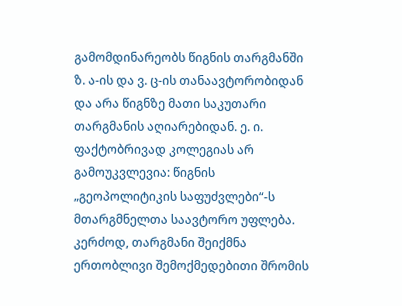გამომდინარეობს წიგნის თარგმანში ზ. ა-ის და ვ. ც-ის თანაავტორობიდან და არა წიგნზე მათი საკუთარი თარგმანის აღიარებიდან. ე. ი. ფაქტობრივად კოლეგიას არ გამოუკვლევია: წიგნის „გეოპოლიტიკის საფუძვლები“-ს მთარგმნელთა საავტორო უფლება. კერძოდ, თარგმანი შეიქმნა ერთობლივი შემოქმედებითი შრომის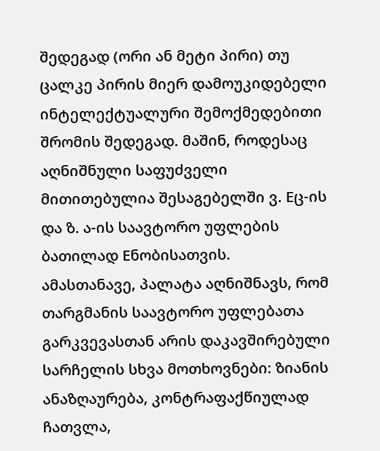შედეგად (ორი ან მეტი პირი) თუ ცალკე პირის მიერ დამოუკიდებელი ინტელექტუალური შემოქმედებითი შრომის შედეგად. მაშინ, როდესაც აღნიშნული საფუძველი მითითებულია შესაგებელში ვ. Eც-ის და ზ. ა-ის საავტორო უფლების ბათილად Eნობისათვის.
ამასთანავე, პალატა აღნიშნავს, რომ თარგმანის საავტორო უფლებათა გარკვევასთან არის დაკავშირებული სარჩელის სხვა მოთხოვნები: ზიანის ანაზღაურება, კონტრაფაქწიულად ჩათვლა,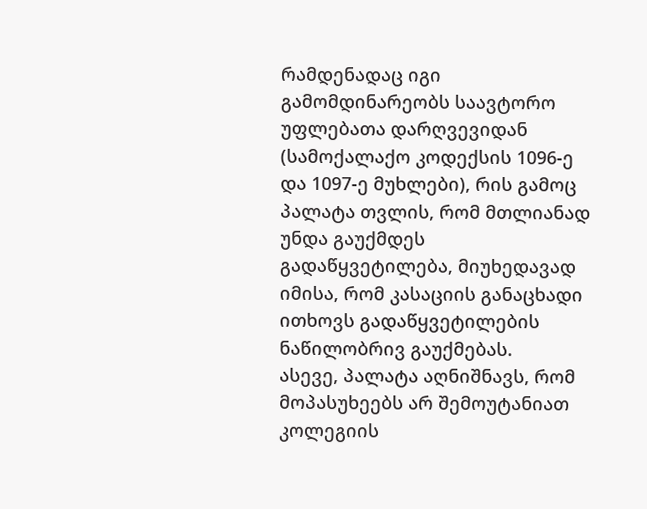რამდენადაც იგი გამომდინარეობს საავტორო უფლებათა დარღვევიდან (სამოქალაქო კოდექსის 1096-ე და 1097-ე მუხლები), რის გამოც პალატა თვლის, რომ მთლიანად უნდა გაუქმდეს გადაწყვეტილება, მიუხედავად იმისა, რომ კასაციის განაცხადი ითხოვს გადაწყვეტილების ნაწილობრივ გაუქმებას.
ასევე, პალატა აღნიშნავს, რომ მოპასუხეებს არ შემოუტანიათ კოლეგიის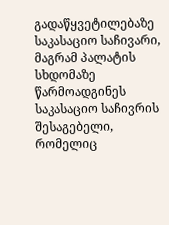გადაწყვეტილებაზე საკასაციო საჩივარი, მაგრამ პალატის სხდომაზე წარმოადგინეს საკასაციო საჩივრის შესაგებელი, რომელიც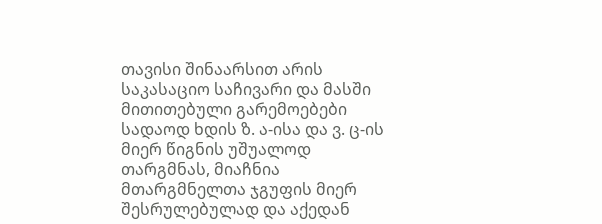თავისი შინაარსით არის საკასაციო საჩივარი და მასში მითითებული გარემოებები სადაოდ ხდის ზ. ა-ისა და ვ. ც-ის მიერ წიგნის უშუალოდ თარგმნას, მიაჩნია მთარგმნელთა ჯგუფის მიერ შესრულებულად და აქედან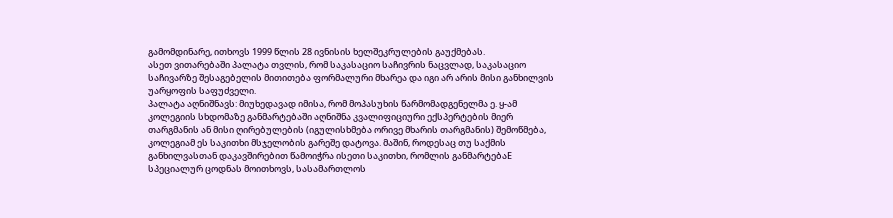გამომდინარე, ითხოვს 1999 წლის 28 ივნისის ხელშეკრულების გაუქმებას.
ასეთ ვითარებაში პალატა თვლის, რომ საკასაციო საჩივრის ნაცვლად, საკასაციო საჩივარზე შესაგებელის მითითება ფორმალური მხარეა და იგი არ არის მისი განხილვის უარყოფის საფუძველი.
პალატა აღნიშნავს: მიუხედავად იმისა, რომ მოპასუხის წარმომადგენელმა ე. ყ-ამ კოლეგიის სხდომაზე განმარტებაში აღნიშნა კვალიფიციური ექსპერტების მიერ თარგმანის ან მისი ღირებულების (იგულისხმება ორივე მხარის თარგმანის) შემოწმება, კოლეგიამ ეს საკითხი მსჯელობის გარეშე დატოვა. მაშინ, როდესაც თუ საქმის განხილვასთან დაკავშირებით წამოიჭრა ისეთი საკითხი, რომლის განმარტებაE სპეციალურ ცოდნას მოითხოვს, სასამართლოს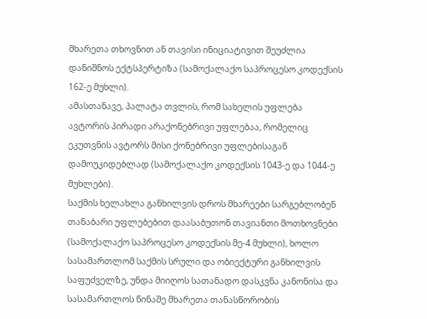მხარეთა თხოვნით ან თავისი ინიციატივით შეუძლია დანიშნოს ექტსპერტიზა (სამოქალაქო საპროცესო კოდექსის 162-ე მუხლი).
ამასთანავე, პალატა თვლის, რომ სახელის უფლება ავტორის პირადი არაქონებრივი უფლებაა, რომელიც ეკუთვნის ავტორს მისი ქონებრივი უფლებისაგან დამოუკიდებლად (სამოქალაქო კოდექსის 1043-ე და 1044-ე მუხლები).
საქმის ხელახლა განხილვის დროს მხარეები სარგებლობენ თანაბარი უფლებებით დაასაბუთონ თავიანთი მოთხოვნები (სამოქალაქო საპროცესო კოდექსის მე-4 მუხლი), ხოლო სასამართლომ საქმის სრული და ობიექტური განხილვის საფუძველზე, უნდა მიიღოს სათანადო დასკვნა კანონისა და სასამართლოს წინაშე მხარეთა თანასწორობის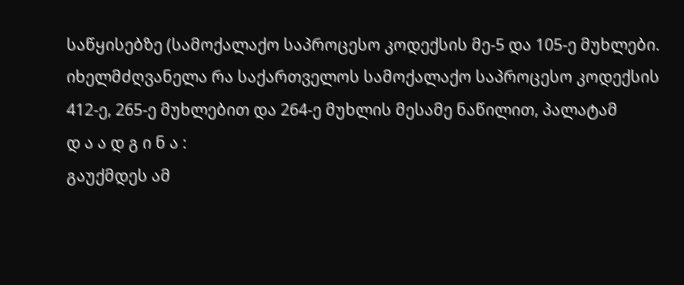საწყისებზე (სამოქალაქო საპროცესო კოდექსის მე-5 და 105-ე მუხლები.
იხელმძღვანელა რა საქართველოს სამოქალაქო საპროცესო კოდექსის 412-ე, 265-ე მუხლებით და 264-ე მუხლის მესამე ნაწილით, პალატამ
დ ა ა დ გ ი ნ ა :
გაუქმდეს ამ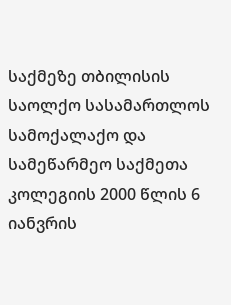საქმეზე თბილისის საოლქო სასამართლოს სამოქალაქო და სამეწარმეო საქმეთა კოლეგიის 2000 წლის 6 იანვრის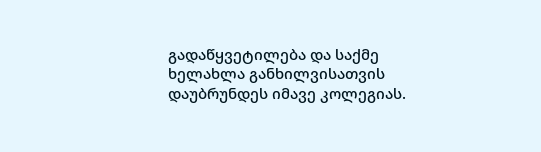გადაწყვეტილება და საქმე ხელახლა განხილვისათვის დაუბრუნდეს იმავე კოლეგიას.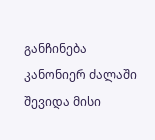განჩინება კანონიერ ძალაში შევიდა მისი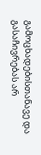გამოცხადებისთანავე და გასაჩივრებას არ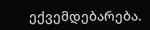ექვემდებარება.